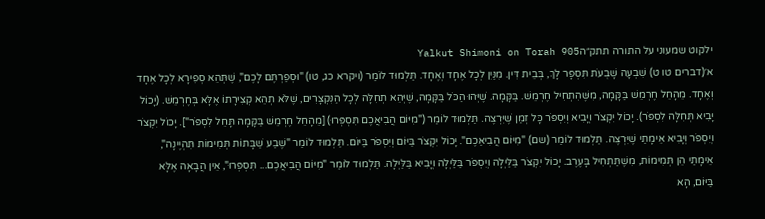ילקוט שמעוני על התורה תתק״הYalkut Shimoni on Torah 905
א׳(דברים טו ט) שִׁבְעָה שָׁבֻעֹת תִּסְפָּר לָךְ, בְּבֵית דִּין. מִנַּיִן לְכָל אֶחָד וְאֶחָד. תַּלְמוּד לוֹמַר (ויקרא כג, טו) "וּסְפַרְתֶּם לָכֶם", שֶׁתְּהֵא סְפִירָא לְכָל אֶחָד וְאֶחָד. מֵהָחֵל חֶרְמֵשׁ בַּקָּמָה, מִשֶּׁהִתְחִיל חֶרְמֵשׁ. בַּקָּמָה. שֶׁיְּהוּ הַכֹּל בַּקָּמָה, שֶׁיְּהֵא תְחִלָּה לְכָל הַנִּקְצָרִים, שֶׁלֹּא תְהֵא קְצִירָתוֹ אֶלָּא בְּחֶרְמֵשׁ. (יָכוֹל יָבִיא תְּחִלָּה לִסְפֹּר). יָכוֹל יִקְצֹר וְיָבִיא וְיִסְפֹּר כָּל זְמַן שֶׁיִּרְצֶה. תַּלְמוּד לוֹמַר ("מִיּוֹם הֲבִיאֲכֶם תִּסְפְּרוּ) [מֵהָחֵל חֶרְמֵשׁ בַּקָּמָה תָּחֵל לִסְפֹּר"]. יָכוֹל יִקְצֹר וְיִסְפֹּר וְיָבִיא אֵימָתַי שֶׁיִּרְצֶה. תַּלְמוּד לוֹמַר (שם) "מִיּוֹם הֲבִיאַכֶם". יָכוֹל יִקְצֹר בַּיּוֹם וְיִסְפֹּר בַּיּוֹם. תַּלְמוּד לוֹמַר "שֶׁבַע שַׁבָּתוֹת תְּמִימוֹת תִּהְיֶינָה", אֵימָתַי הֵן תְּמִימוֹת, מִשֶׁתַּתְחִיל בָּעֶרֶב. יָכוֹל יִקְצֹר בַּלַּיְלָה וְיִסְפֹּר בַּלַּיְלָה וְיָבִיא בַּלַּיְלָה. תַּלְמוּד לוֹמַר "מִיּוֹם הֲבִיאֲכֶם... תִּסְפְּרוּ", אֵין הֲבָאָה אֶלָּא בַּיּוֹם, הָא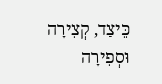כֵּיצַד, קְצִירָה וּסְפִירָה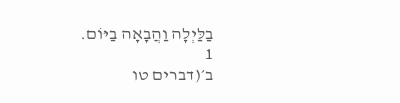בַלַּיְלָה וַהֲבָאָה בַיּוֹם.
1
ב׳(דברים טו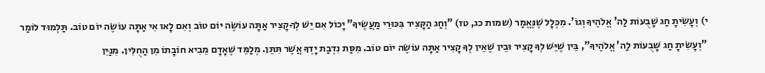י) וְעָשִׂיתָ חַג שָׁבֻעוֹת לַה' אֱלֹהֶיךָ וְגוֹ'. מִכְּלָל שֶׁנֶּאֱמַר (שמות כג, טז) "וְחַג הַקָּצִיר בִּכּוּרֵי מַעֲשֶׂיךָ" יָכוֹל אִם יֵשׁ לְךָ קָצִיר אַתָּה עוֹשֶׂה יוֹם טוֹב וְאִם לָאו אִי אַתָּה עוֹשֶׂה יוֹם טוֹב. תַּלְמוּד לוֹמַר "וְעָשִׂיתָ חַג שָׁבֻעוֹת לַה' אֱלֹהֶיךָ", בֵּין שֶׁיֵּשׁ לְךָ קָצִיר וּבֵין שֶׁאֵין לְךָ קָצִיר אַתָּה עוֹשֶׂה יוֹם טוֹב. מִסַּת נִדְבַת יָדְךָ אֲשֶׁר תִּתֵּן. מְלַמֵּד שֶׁאָדָם מֵבִיא חוֹבָתוֹ מִן הַחֻלִּין. מִנַּיִן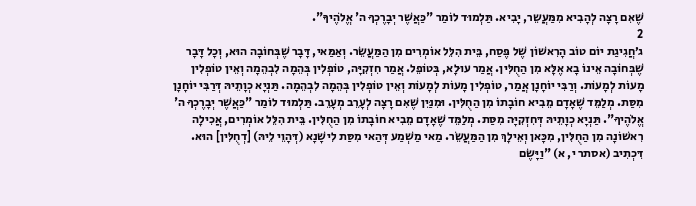שֶׁאִם רָצָה לְהָבִיא מִמַּעֲשֵר, יָבִיא. תַּלְמוּד לוֹמַר "כַּאֲשֶׁר יְבָרֶכְךָ ה' אֱלֹהֶיךָ".
2
ג׳חֲגִיגַת יוֹם טוֹב הָרִאשׁוֹן שֶׁל פֶּסַח, בֵּית הִלֵּל אוֹמְרִים מִן הַמַּעֲשֵׂר. וְאַמַּאי, דָּבָר שֶׁבְּחוֹבָה הוּא, וְכָל דָּבָר שֶׁבְּחוֹבָה אֵינוֹ בָא אֶלָּא מִן הַחֻלִּין. אֲמַר עוּלָא, בְּטוֹפֵל. אֲמַר חִזְקִיָּה, טוֹפְלִין בְּהֵמָה לִבְהֵמָה וְאֵין טוֹפְלִין מָעוֹת לְמָעוֹת. וְרַבִּי יוֹחָנָן אֲמַר, טוֹפְלִין מָעוֹת לְמָעוֹת וְאֵין טוֹפְלִין בְּהֵמָה לִבְהֵמָה. תַּנְיָא כְוָתֵיהּ דְּרַבִּי יוֹחָנָן מִסַּת. מְלַמֵּד שֶׁאָדָם מֵבִיא חוֹבָתוֹ מִן הַחֻלִּין. וּמִנַּיִן שֶׁאִם רָצָה לְעָרֵב מְעָרֵב. תַּלְמוּד לוֹמַר "כַּאֲשֶׁר יְבָרֶכְךָ ה' אֱלֹהֶיךָ". תַּנְיָא כְוָתֵיהּ דְּחִזְקִיָּה מִסַּת. מְלַמֵּד שֶׁאָדָם מֵבִיא חוֹבָתוֹ מִן הַחֻלִּין. בֵּית הִלֵּל אוֹמְרִים, אֲכִילָה רִאשׁוֹנָה מִן הַחֻלִּין, מִכָּאן וְאֵילָךְ מִן הַמַּעֲשֵׂר. מַאי מַשְׁמַע דְּהַאי מִסַּת לִישָׁנָא (דְּהָוֵי לֵיהּ) [דְחֻלִּין] הוּא. דִּכְתִיב (אסתר י, א) "וַיָּשֶׂם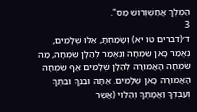הַמֶּלֶךְ אֲחַשְׁוְרוֹשׁ מַס".
3
ד׳(דברים טו יא) וְשָׂמַחְתָּ, אֵלּוּ שְׁלָמִים, נֶאֱמַר כָּאן שִׂמְחָה וְנֶאֱמַר לְהַלָּן שִׂמְחָה, מַה שִּׂמְחָה הָאֲמוּרָה לְהַלָּן שְׁלָמִים אַף שִׂמְחָה הָאֲמוּרָה כָּאן שְׁלָמִים. אַתָּה וּבִנְךָ וּבִתֶּךָ וְעַבְדְּךָ וַאֲמָתֶךָ וְהַלֵּוִי (אֲשֶר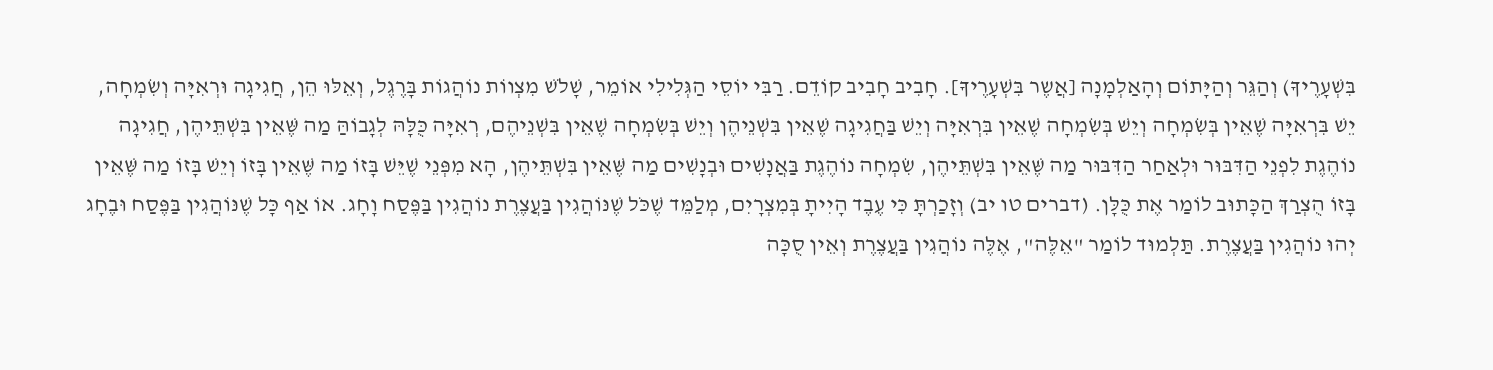בִּשְׁעָרֶיךָ) וְהַגֵּר וְהַיָּתוֹם וְהָאַלְמָנָה [אֲשֶר בִּשְׁעָרֶיךָ]. חָבִיב חָבִיב קוֹדֵם. רַבִּי יוֹסֵי הַגְּלִילִי אוֹמֵר, שָׁלֹשׁ מִצְווֹת נוֹהֲגוֹת בָּרֶגֶל, וְאֵלּוּ הֵן, חֲגִיגָה וּרְאִיָּה וְשִׂמְחָה, יֵשׁ בִּרְאִיָּה שֶׁאֵין בְּשִׂמְחָה וְיֵשׁ בְּשִׂמְחָה שֶׁאֵין בִּרְאִיָּה וְיֵשׁ בַּחֲגִיגָה שֶׁאֵין בִּשְׁנֵיהֶן וְיֵשׁ בְּשִׂמְחָה שֶׁאֵין בִּשְׁנֵיהֶם, רְאִיָּה כֻּלָּהּ לְגָבוֹהַּ מַה שֶּׁאֵין בִּשְׁתֵּיהֶן, חֲגִיגָה נוֹהֶגֶת לִפְנֵי הַדִּבּוּר וּלְאַחַר הַדִּבּוּר מַה שֶּׁאֵין בִּשְׁתֵּיהֶן, שִׂמְחָה נוֹהֶגֶת בַּאֲנָשִׁים וּבְנָשִׁים מַה שֶּׁאֵין בִּשְׁתֵּיהֶן, הָא מִפְּנֵי שֶׁיֵּשׁ בָּזוֹ מַה שֶּׁאֵין בָּזוֹ וְיֵשׁ בָּזוֹ מַה שֶּׁאֵין בָּזוֹ הֻצְרַךְ הַכָּתוּב לוֹמַר אֶת כֻּלָּן. (דברים טו יב) וְזָכַרְתָּ כִּי עֶבֶד הָיִיתָ בְּמִצְרָיִם, מְלַמֵּד שֶׁכֹּל שֶׁנּוֹהֲגִין בַּעֲצֶרֶת נוֹהֲגִין בַּפֶּסַח וָחָג. אוֹ אַף כָּל שֶׁנּוֹהֲגִין בַּפֶּסַח וּבֶחָג יְהוּ נוֹהֲגִין בַּעֲצֶרֶת. תַּלְמוּד לוֹמַר "אֵלֶּה", אֶלֶּה נוֹהֲגִין בַּעֲצֶרֶת וְאֵין סֻכָּה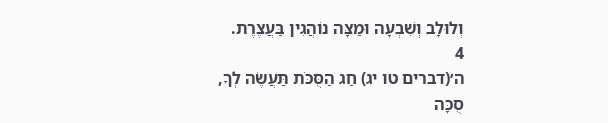וְלוּלָב וְשִׁבְעָה וּמַצָּה נוֹהֲגִין בַּעֲצֶרֶת.
4
ה׳(דברים טו יג) חַג הַסֻּכֹּת תַּעֲשֶׂה לְךָ, סֻכָּה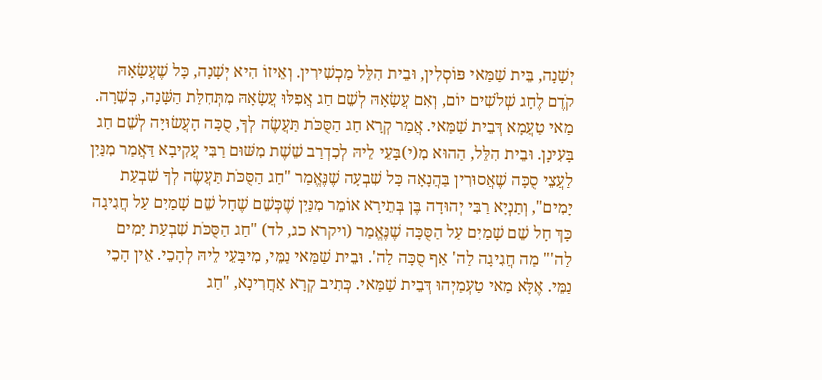יְשָׁנָה, בֵּית שַׁמַּאי פּוֹסְלִין, וּבֵית הִלֵּל מַכְשִׁירִין. וְאֵיזוֹ הִיא יְשָׁנָה, כָּל שֶׁעֲשָׂאָהּ קֹדֶם לֶחָג שְׁלֹשִׁים יוֹם, וְאִם עֲשָׂאָהּ לְשֵׁם חַג אֲפִלּוּ עֲשָׂאָהּ מִתְּחִלַּת הַשָּׁנָה, כְּשֵׁרָה. מַאי טַעֲמָא דְּבֵית שַׁמַּאי. אֲמַר קְרָא חַג הַסֻּכֹּת תַּעֲשֶׂה לְךָ, סֻכָּה הָעֲשׂוּיָה לְשֵׁם חַג בָּעִינָן. וּבֵית הִלֵּל, הַהוּא מִ(י)בָּעֵי לֵיהּ לְכִדְרַב שֵׁשֶׁת מִשּׁוּם רַבִּי עֲקִיבָא דַּאֲמַר מִנַּיִן לַעֲצֵי סֻכָּה שֶׁאֲסוּרִין בַּהֲנָאָה כָּל שִׁבְעָה שֶׁנֶּאֱמַר "חַג הַסֻּכֹּת תַּעֲשֶׂה לְךָ שִׁבְעַת יָמִים", וְתַנְיָא רַבִּי יְהוּדָה בֶּן בְּתֵירָא אוֹמֵר מִנַּיִן שֶׁכְּשֵׁם שֶׁחָל שֵׁם שָׁמַיִם עַל חֲגִיגָה כָּךְ חָל שֵׁם שָׁמַיִם עַל הַסֻּכָּה שֶׁנֶּאֱמַר (ויקרא כג, לד) "חַג הַסֻּכֹּת שִׁבְעַת יָמִים לַה'" מַה חֲגִיגָה לַה' אַף סֻכָּה לַה'. וּבֵית שַׁמַּאי נַמֵּי, מִיבָּעֵי לֵיהּ לְהָכֵי. אֵין הָכֵי נַמֵּי. אֶלָּא מַאי טַעְמַיְהוּ דְּבֵית שַׁמַּאי. כְּתִיב קְרָא אַחֲרִינָא, "חַג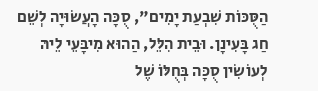הַסֻּכּוֹת שִׁבְעַת יָמִים", סֻכָּה הָעֲשׂוּיָה לְשֵׁם חַג בָּעִינָן. וּבֵית הִלֵּל, הַהוּא מִיבָּעֵי לֵיהּ לְעוֹשִׂין סֻכָּה בְּחֻלּוֹ שֶׁל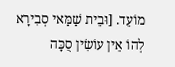מוֹעֵד. [וּבֵית שַׁמַּאי סְבִירָא לְהוֹ אֵין עוֹשִׂין סֻכָּה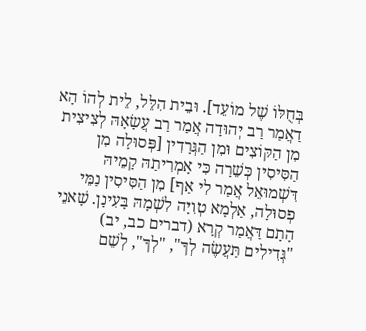בְּחֻלּוֹ שֶׁל מוֹעֵד]. וּבֵית הִלֵּל, לֵית לְהוֹ הָא דַאֲמַר רַב יְהוּדָה אֲמַר רַב עֲשָׂאָהּ לְצִיצִית מִן הַקּוֹצִים וּמִן הַגְּרָדִין [פְּסוּלָה מִן הַסִּיסִין כְּשֵׁרָה כִּי אָמְרִיתַהּ קָמֵיהּ דִּשְׁמוּאֵל אֲמַר לִי אַף] מִן הַסִּיסִין נַמֵּי פְסוּלָה, אַלְמָא טְוִיָּה לִשְׁמָהּ בָּעִינָן. שָׁאנֵי הָתָם דַּאֲמַר קְרָא (דברים כב, יב) "גְּדִילִים תַּעֲשֶׂה לְךָ", "לְךָ", לְשֵׁם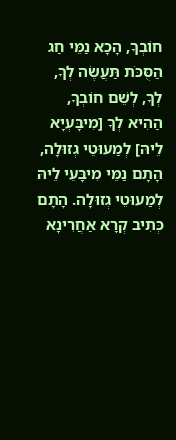חוֹבְךָ, הָכָא נַמֵּי חַג הַסֻּכֹּת תַּעֲשֶׂה לְךָ, לְךָ, לְשֵׁם חוֹבְךָ, הַהִיא לְךָ [מִיבָּעְיָא לֵיהּ] לְמַעוּטֵי גְזוּלָה, הָתָם נַמֵּי מִיבָּעֵי לֵיהּ לְמַעוּטֵי גְזוּלָה. הָתָם כְּתִיב קְרָא אַחֲרִינָא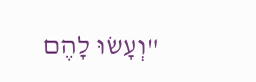"וְעָשׂוּ לָהֶם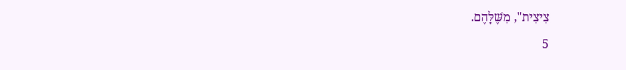צִיצִית", מִשֶּׁלָּהֶם.
5